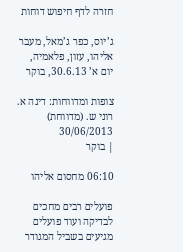חזרה לדף חיפוש דוחות

ג’יוס, כפר ג’מאל, מעבר אליהו, עזון, פלאמיה, יום א’ 30.6.13, בוקר

צופות ומדווחות: דינה א. רוני ש. (מדווחת)
30/06/2013
| בוקר

06:10 מחסום אליהו

פועלים רבים מחכים לבדיקה ועוד פועלים מגיעים בשביל המגודר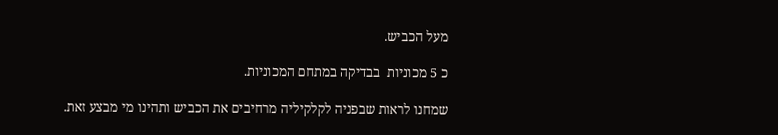מעל הכביש.

כ 5 מכוניות  בבדיקה במתחם המכוניות.

שמחנו לראות שבפניה לקלקיליה מרחיבים את הכביש ותהינו מי מבצע זאת.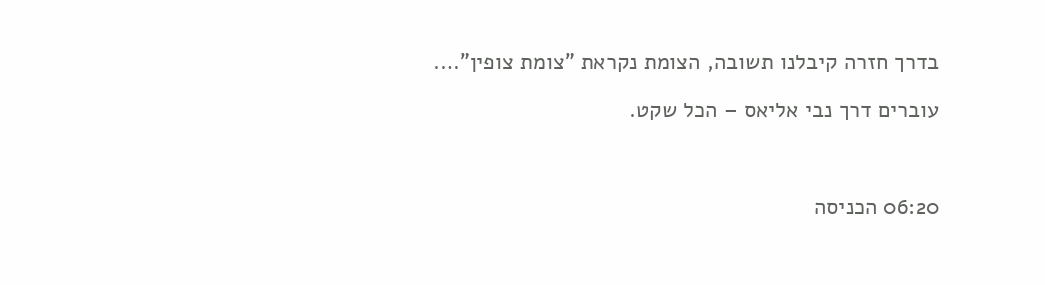בדרך חזרה קיבלנו תשובה, הצומת נקראת "צומת צופין"….

עוברים דרך נבי אליאס – הכל שקט.



06:20 הכניסה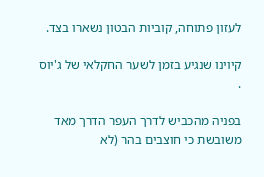לעזון פתוחה, קוביות הבטון נשארו בצד.

קיוינו שנגיע בזמן לשער החקלאי של ג'יוס .

בפניה מהכביש לדרך העפר הדרך מאד משובשת כי חוצבים בהר (לא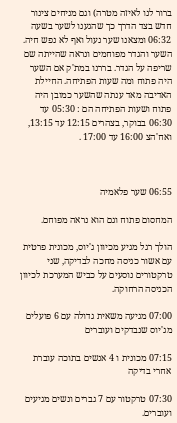ברור לנו לאיזה מטרה) וגם מניחים צינור חדש בצד הדרך כך שהגענו לשער בשעה  06:32 ומצאנו שער נעול ואף לא נפש חיה. השער והגדר מפוחמים ונראה שהייתה שם שריפה על הגדר. בררנו במת'ק אם השער היה פתוח ומה שעות הפתיחה. החיילת האדיבה מאד ענתה שהשער כמובן היה פתוח ושעות הפתיחה הם : 05:30 עד 06:30 בבוקר, בצהרים 12:15 עד 13:15, ואח'הצ 16:00 עד 17:00 .



06:55 שער פלאמיה

המחסום פתוח וגם הוא נראה מפוחם.

הולך רגל מגיע מכיוון ג'יוס, מכונית פרטית עם אשור כניסה מחכה לבדיקה, שני טרקטורים נוסעים על כביש המערכת לכיוון הכניסה הרחוקה.

07:00 מגיעה משאית גדולה עם 6 פועלים מג'יוס שנבדקים ועוברים

07:15 מכונית ו 4 אנשים בתוכה עוברת אחרי בדיקה

07:30 טרקטור עם 7 גברים ונשים מגיעים ועוברים.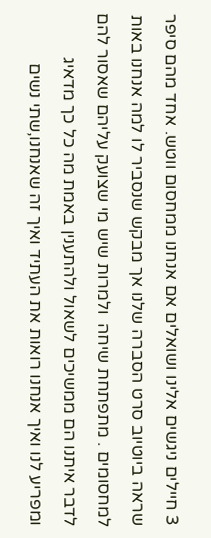3 חיילים ניגשים אלינו ושואלים אם אנחנו ממחסום ווטש. אחד מהם סיפר שראה ביוטיוב סרט הסברה שלנו אך מבקש שנסביר לו למה אנחנו באות למחסומים . מתפתחת שיחה  ולמרות שיש מי שצועק עליהם שאסור להם לדבר איתנו הם ממשיכים לשאול ולהתענין באמת מה כל כך מדאיג ומפריע לנו ואיך אנחנו רואות את העתיד ואיך זה שאנחנו,שתי נשים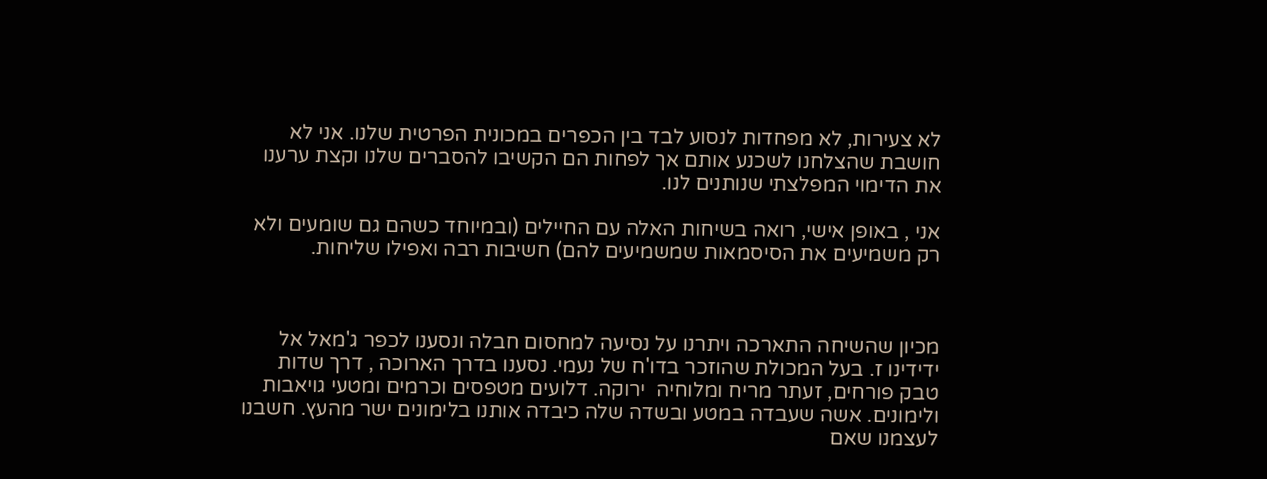לא צעירות, לא מפחדות לנסוע לבד בין הכפרים במכונית הפרטית שלנו. אני לא חושבת שהצלחנו לשכנע אותם אך לפחות הם הקשיבו להסברים שלנו וקצת ערענו את הדימוי המפלצתי שנותנים לנו.

אני , באופן אישי, רואה בשיחות האלה עם החיילים (ובמיוחד כשהם גם שומעים ולא רק משמיעים את הסיסמאות שמשמיעים להם) חשיבות רבה ואפילו שליחות.



מכיון שהשיחה התארכה ויתרנו על נסיעה למחסום חבלה ונסענו לכפר ג'מאל אל ידידינו ז. בעל המכולת שהוזכר בדו'ח של נעמי. נסענו בדרך הארוכה , דרך שדות טבק פורחים, זעתר מריח ומלוחיה  ירוקה. דלועים מטפסים וכרמים ומטעי גויאבות ולימונים. אשה שעבדה במטע ובשדה שלה כיבדה אותנו בלימונים ישר מהעץ. חשבנו לעצמנו שאם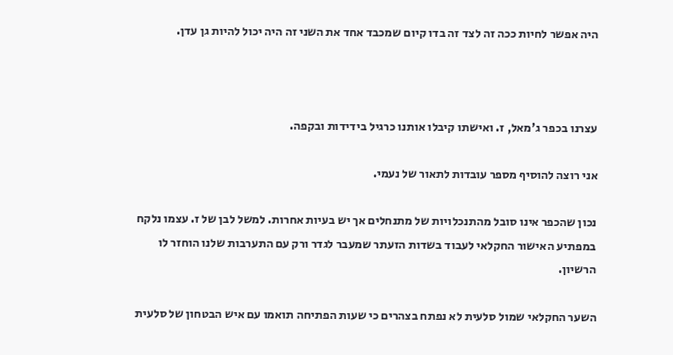היה אפשר לחיות ככה זה לצד זה בדו קיום שמכבד אחד את השני זה היה יכול להיות גן עדן.



עצרנו בכפר ג'מאל, ז. ואישתו קיבלו אותנו כרגיל בידידות ובקפה.

אני רוצה להוסיף מספר עובדות לתאור של נעמי.

נכון שהכפר אינו סובל מהתנכלויות של מתנחלים אך יש בעיות אחרות. למשל לבן של ז. עצמו נלקח במפתיע האישור החקלאי לעבוד בשדות הזעתר שמעבר לגדר ורק עם התערבות שלנו הוחזר לו הרשיון.

השער החקלאי שמול סלעית לא נפתח בצהרים כי שעות הפתיחה תואמו עם איש הבטחון של סלעית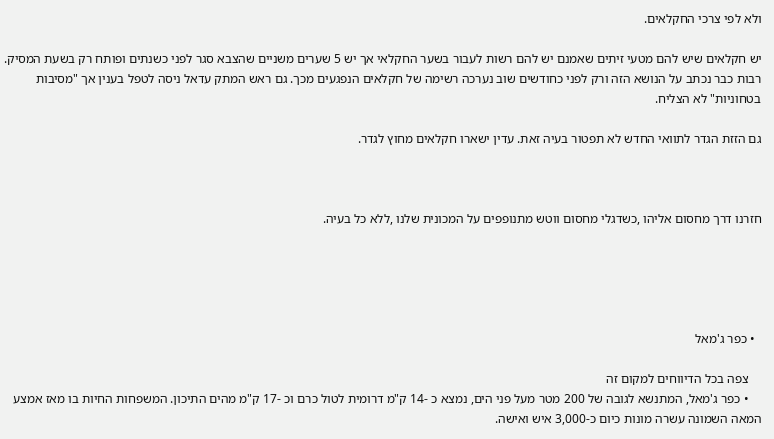ולא לפי צרכי החקלאים.

יש חקלאים שיש להם מטעי זיתים שאמנם יש להם רשות לעבור בשער החקלאי אך יש 5 שערים משניים שהצבא סגר לפני כשנתים ופותח רק בשעת המסיק. רבות כבר נכתב על הנושא הזה ורק לפני כחודשים שוב נערכה רשימה של חקלאים הנפגעים מכך. גם ראש המתק עדאל ניסה לטפל בענין אך "מסיבות בטחוניות" לא הצליח.

גם הזזת הגדר לתוואי החדש לא תפטור בעיה זאת. עדין ישארו חקלאים מחוץ לגדר.



חזרנו דרך מחסום אליהו ,כשדגלי מחסום ווטש מתנופפים על המכונית שלנו ,ללא כל בעיה.





  • כפר ג'מאל

    צפה בכל הדיווחים למקום זה
    • כפר ג'מאל, המתנשא לגובה של 200 מטר מעל פני הים, נמצא כ -14 ק"מ דרומית לטול כרם וכ -17 ק"מ מהים התיכון. המשפחות החיות בו מאז אמצע המאה השמונה עשרה מונות כיום כ-3,000 איש ואישה.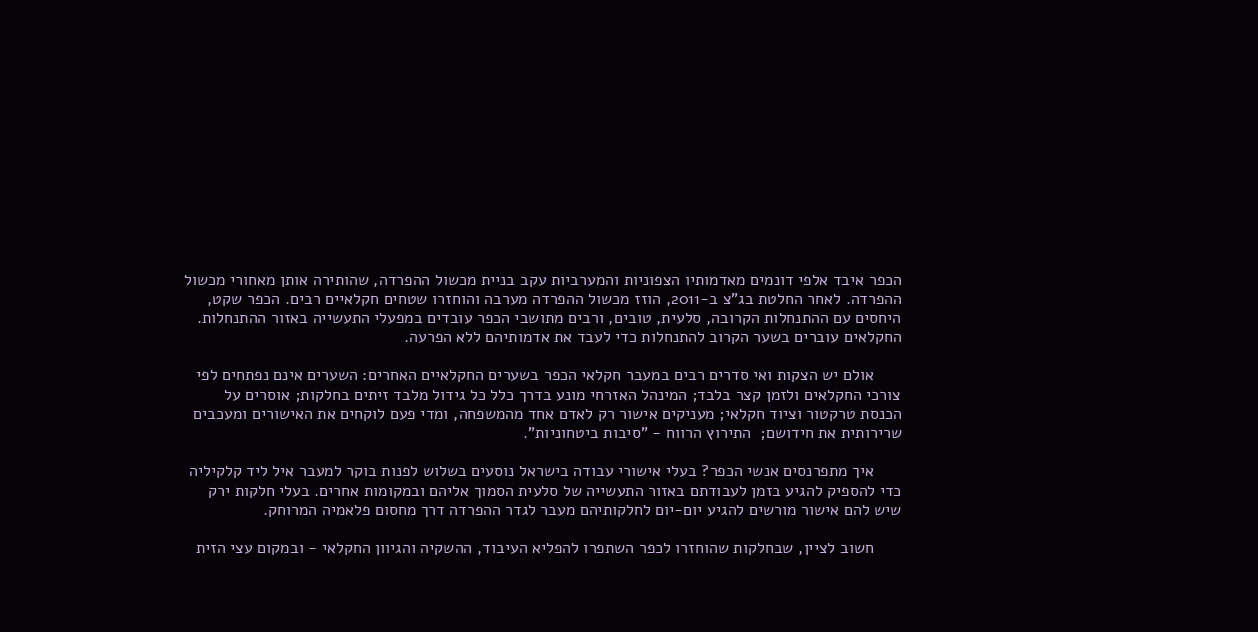הכפר איבד אלפי דונמים מאדמותיו הצפוניות והמערביות עקב בניית מכשול ההפרדה, שהותירה אותן מאחורי מכשול ההפרדה. לאחר החלטת בג"צ ב-2011, הוזז מכשול ההפרדה מערבה והוחזרו שטחים חקלאיים רבים. הכפר שקט, היחסים עם ההתנחלות הקרובה, סלעית, טובים, ורבים מתושבי הכפר עובדים במפעלי התעשייה באזור ההתנחלות. החקלאים עוברים בשער הקרוב להתנחלות כדי לעבד את אדמותיהם ללא הפרעה.

      אולם יש הצקות ואי סדרים רבים במעבר חקלאי הכפר בשערים החקלאיים האחרים: השערים אינם נפתחים לפי צורכי החקלאים ולזמן קצר בלבד; המינהל האזרחי מונע בדרך כלל כל גידול מלבד זיתים בחלקות; אוסרים על הכנסת טרקטור וציוד חקלאי; מעניקים אישור רק לאדם אחד מהמשפחה, ומדי פעם לוקחים את האישורים ומעכבים שרירותית את חידושם;  התירוץ הרווח - "סיבות ביטחוניות".

      איך מתפרנסים אנשי הכפר? בעלי אישורי עבודה בישראל נוסעים בשלוש לפנות בוקר למעבר איל ליד קלקיליה כדי להספיק להגיע בזמן לעבודתם באזור התעשייה של סלעית הסמוך אליהם ובמקומות אחרים. בעלי חלקות ירק שיש להם אישור מורשים להגיע יום-יום לחלקותיהם מעבר לגדר ההפרדה דרך מחסום פלאמיה המרוחק.

      חשוב לציין, שבחלקות שהוחזרו לכפר השתפרו להפליא העיבוד, ההשקיה והגיוון החקלאי - ובמקום עצי הזית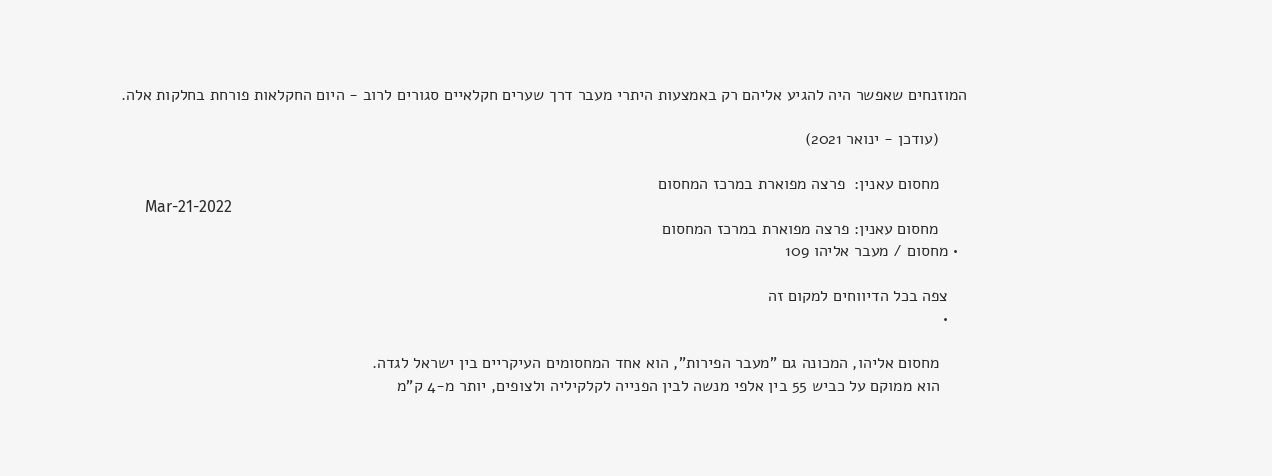המוזנחים שאפשר היה להגיע אליהם רק באמצעות היתרי מעבר דרך שערים חקלאיים סגורים לרוב - היום החקלאות פורחת בחלקות אלה.

      (עודכן - ינואר 2021)

      מחסום עאנין:  פרצה מפוארת במרכז המחסום
      Mar-21-2022
      מחסום עאנין: פרצה מפוארת במרכז המחסום
  • מחסום / מעבר אליהו 109

    צפה בכל הדיווחים למקום זה
    •

      מחסום אליהו, המכונה גם "מעבר הפירות", הוא אחד המחסומים העיקריים בין ישראל לגדה.
      הוא ממוקם על כביש 55 בין אלפי מנשה לבין הפנייה לקלקיליה ולצופים, יותר מ-4 ק"מ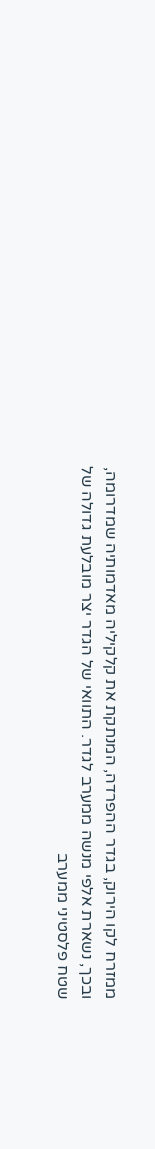ממזרח לקו הירוק, בגדר ההפרדה, המנתקת את קלקיליה מאדמותיה שמדרומה, ובכך, נשארת אלפי מנשה ממערב לגדר. התוואי של הגדר יצר מובלעת גדולה של שטח פלסטיני ממערב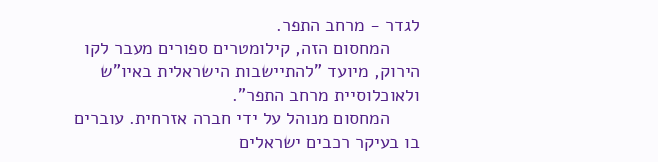לגדר - מרחב התפר.
      המחסום הזה, קילומטרים ספורים מעבר לקו הירוק, מיועד "להתיישבות הישראלית באיו"ש ולאוכלוסיית מרחב התפר".
      המחסום מנוהל על ידי חברה אזרחית. עוברים בו בעיקר רכבים ישראלים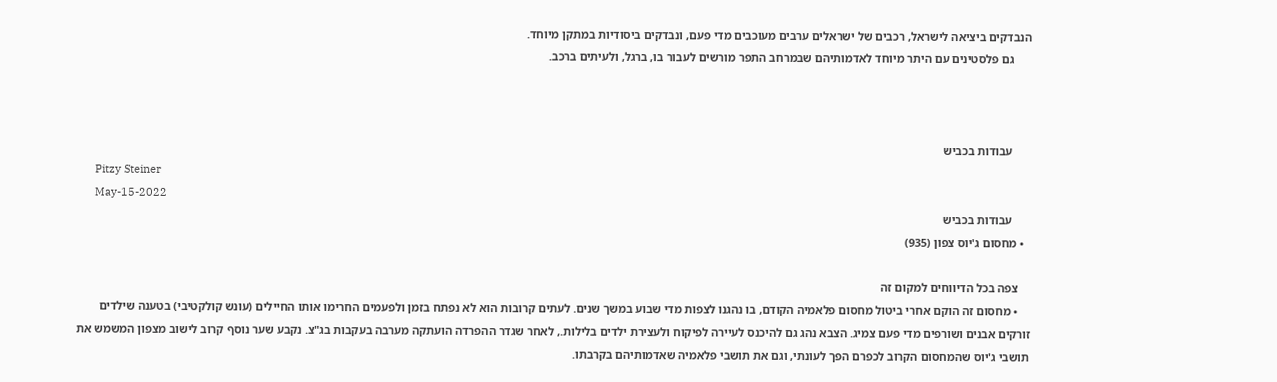הנבדקים ביציאה לישראל, רכבים של ישראלים ערבים מעוכבים מדי פעם, ונבדקים ביסודיות במתקן מיוחד.
      גם פלסטינים עם היתר מיוחד לאדמותיהם שבמרחב התפר מורשים לעבור בו, ברגל, ולעיתים ברכב.



      עבודות בכביש
      Pitzy Steiner
      May-15-2022
      עבודות בכביש
  • מחסום ג'יוס צפון (935)

    צפה בכל הדיווחים למקום זה
    • מחסום זה הוקם אחרי ביטול מחסום פלאמיה הקודם, בו נהגנו לצפות מדי שבוע במשך שנים. לעתים קרובות הוא לא נפתח בזמן ולפעמים החרימו אותו החיילים (עונש קולקטיבי) בטענה שילדים זורקים אבנים ושורפים מדי פעם צמיג. הצבא נהג גם להיכנס לעיירה לפיקוח ולעצירת ילדים בלילות., לאחר שגדר ההפרדה הועתקה מערבה בעקבות בג"צ. נקבע שער נוסף קרוב לישוב מצפון המשמש את תושבי ג'יוס שהמחסום הקרוב לכפרם הפך לעונתי, וגם את תושבי פלאמיה שאדמותיהם בקרבתו.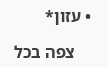• עזון*

    צפה בכל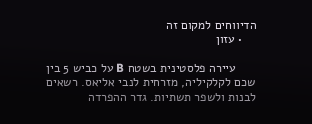הדיווחים למקום זה
    • עזון

      עיירה פלסטינית בשטח B על כביש 5 בין שכם לקלקיליה, מזרחית לנבי אליאס. רשאים לבנות ולשפר תשתיות. גדר ההפרדה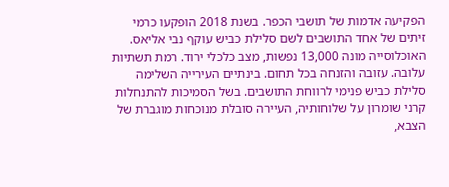הפקיעה אדמות של תושבי הכפר. בשנת 2018 הופקעו כרמי זיתים של אחד התושבים לשם סלילת כביש עוקף נבי אליאס. האוכלוסייה מונה 13,000 נפשות, מצב כלכלי ירוד. רמת תשתיות עלובה. עזובה והזנחה בכל תחום. בינתיים העירייה השלימה סלילת כביש פנימי לרווחת התושבים. בשל הסמיכות להתנחלות קרני שומרון על שלוחותיה, העיירה סובלת מנוכחות מוגברת של הצבא,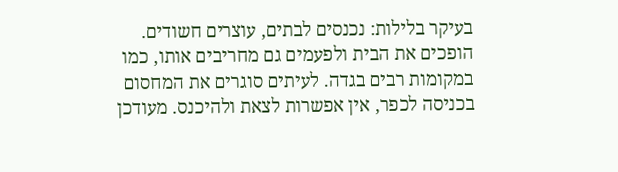בעיקר בלילות: נכנסים לבתים, עוצרים חשודים. הופכים את הבית ולפעמים גם מחריבים אותו, כמו במקומות רבים בגדה. לעיתים סוגרים את המחסום בכניסה לכפר, אין אפשרות לצאת ולהיכנס. מעודכן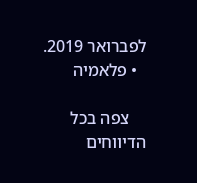לפברואר 2019.
  • פלאמיה

    צפה בכל הדיווחים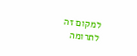למקום זה
לתרומה